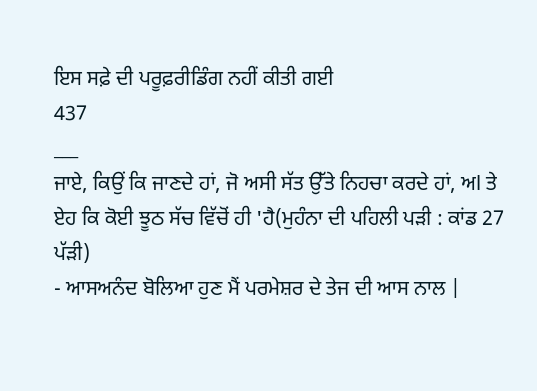ਇਸ ਸਫ਼ੇ ਦੀ ਪਰੂਫ਼ਰੀਡਿੰਗ ਨਹੀਂ ਕੀਤੀ ਗਈ
437
___
ਜਾਏ, ਕਿਉਂ ਕਿ ਜਾਣਦੇ ਹਾਂ, ਜੋ ਅਸੀ ਸੱਤ ਉੱਤੇ ਨਿਹਚਾ ਕਰਦੇ ਹਾਂ, ਅl ਤੇ ਏਹ ਕਿ ਕੋਈ ਝੂਠ ਸੱਚ ਵਿੱਚੋਂ ਹੀ 'ਹੈ(ਮੁਹੰਨਾ ਦੀ ਪਹਿਲੀ ਪੜੀ : ਕਾਂਡ 27 ਪੱੜੀ)
- ਆਸਅਨੰਦ ਬੋਲਿਆ ਹੁਣ ਮੈਂ ਪਰਮੇਸ਼ਰ ਦੇ ਤੇਜ ਦੀ ਆਸ ਨਾਲ |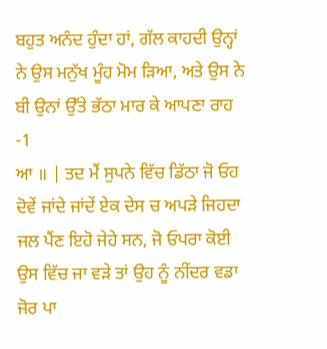ਬਹੁਤ ਅਨੰਦ ਹੁੰਦਾ ਹਾਂ, ਗੱਲ ਕਾਹਦੀ ਉਨ੍ਹਾਂ ਨੇ ਉਸ ਮਨੁੱਖ ਮੂੰਹ ਮੋਮ ੜਿਆ, ਅਤੇ ਉਸ ਨੇ ਬੀ ਉਨਾਂ ਉੱਤੇ ਭੱਠਾ ਮਾਰ ਕੇ ਆਪਣਾ ਰਾਹ -1
ਆ ॥ | ਤਦ ਮੈਂ ਸੁਪਨੇ ਵਿੱਚ ਡਿੱਠਾ ਜੋ ਓਹ ਦੋਵੇਂ ਜਾਂਦੇ ਜਾਂਦੇਂ ਏਕ ਦੇਸ ਚ ਅਪੜੇ ਜਿਹਦਾ ਜਲ ਪੈਂਣ ਇਹੋ ਜੇਹੇ ਸਨ, ਜੋ ਓਪਰਾ ਕੋਈ ਉਸ ਵਿੱਚ ਜਾ ਵੜੇ ਤਾਂ ਉਹ ਨੂੰ ਨੀਂਦਰ ਵਡਾ ਜੋਰ ਪਾ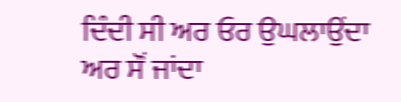ਦਿੰਦੀ ਸੀ ਅਰ ਓਰ ਉਘਲਾਉਂਦਾ ਅਰ ਸੌਂ ਜਾਂਦਾ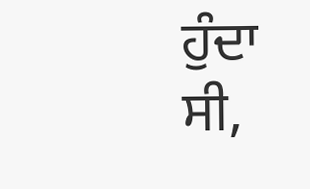ਹੁੰਦਾ ਸੀ,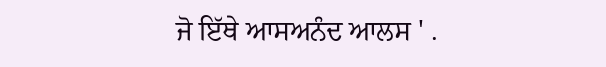ਜੋ ਇੱਥੇ ਆਸਅਨੰਦ ਆਲਸ ' .